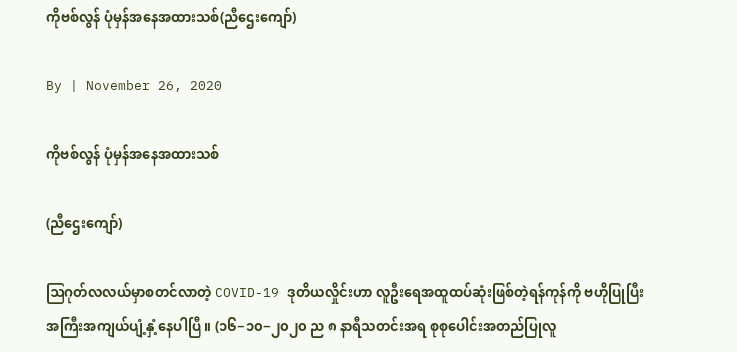ကိုဗစ်လွန် ပုံမှန်အနေအထားသစ်(ညီဌေးကျော်)

By | November 26, 2020

ကိုဗစ်လွန် ပုံမှန်အနေအထားသစ်

(ညီဌေးကျော်)

ဩဂုတ်လလယ်မှာစတင်လာတဲ့ COVID-19 ဒုတိယလှိုင်းဟာ လူဦးရေအထူထပ်ဆုံးဖြစ်တဲ့ရန်ကုန်ကို ဗဟိုပြုပြီး အကြီးအကျယ်ပျံ့နှံ့နေပါပြီ။ (၁၆−၁၀−၂၀၂၀ ည ၈ နာရီသတင်းအရ စုစုပေါင်းအတည်ပြုလူ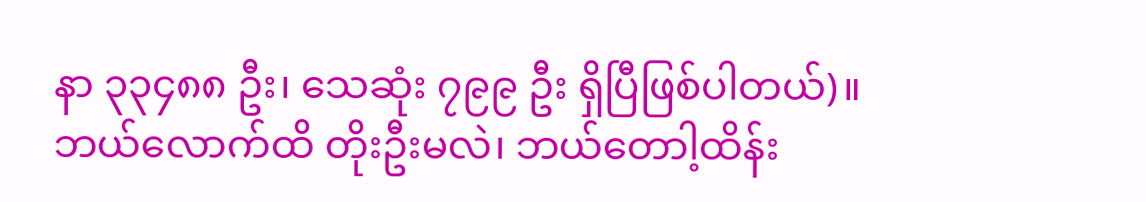နာ ၃၃၄၈၈ ဦး၊ သေဆုံး ၇၉၉ ဦး ရှိပြီဖြစ်ပါတယ်)။ ဘယ်လောက်ထိ တိုးဦးမလဲ၊ ဘယ်တောါ့ထိန်း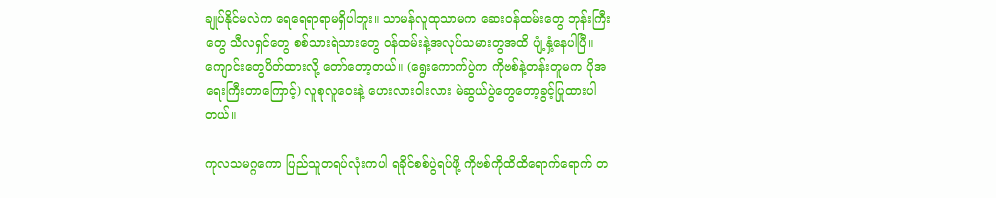ချုပ်နိုင်မလဲက ရေရေရာရာမရှိပါဘူး။ သာမန်လူထုသာမက ဆေးဝန်ထမ်းတွေ ဘုန်းကြီးတွေ သီလရှင်တွေ စစ်သားရဲသားတွေ ဝန်ထမ်းနဲ့အလုပ်သမားတွအထိ ပျံ့နှံ့နေပါပြီ။ ကျောင်းတွေပိတ်ထားလို့ တော်တော့တယ်။ (ရွေးကောက်ပွဲက ကိုဗစ်နဲ့တန်းတူမက ပိုအရေးကြီးတာကြောင့်) လူစုလူဝေးနဲ့ ဟေးလားဝါးလား မဲဆွယ်ပွဲတွေတော့ခွင့်ပြုထားပါတယ်။

ကုလသမဂ္ဂကော ပြည်သူတရပ်လုံးကပါ ရခိုင်စစ်ပွဲရပ်ဖို့ ကိုဗစ်ကိုထိထိရောက်ရောက် တ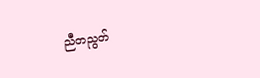ညီတညွတ်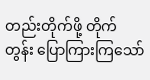တည်းတိုက်ဖို့ တိုက်တွန်း ပြောကြားကြသော်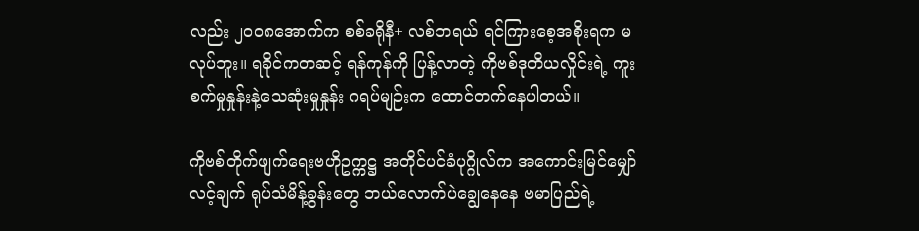လည်း ၂၀၀၈အောက်က စစ်ခရိုနီ+ လစ်ဘရယ် ရင်ကြားစေ့အစိုးရက မလုပ်ဘူး။ ရခိုင်ကတဆင့် ရန်ကုန်ကို ပြန့်လာတဲ့ ကိုဗစ်ဒုတိယလှိုင်းရဲ့ ကူးစက်မှုနှုန်းနဲ့သေဆုံးမှုနှုန်း ဂရပ်မျဉ်းက ထောင်တက်နေပါတယ်။

ကိုဗစ်တိုက်ဖျက်ရေးဗဟိုဥက္ကဋ္ဌ အတိုင်ပင်ခံပုဂ္ဂိုလ်က အကောင်းမြင်မျှော်လင့်ချက် ရုပ်သံမိန့်ခွန်းတွေ ဘယ်လောက်ပဲချွေနေနေ ဗမာပြည်ရဲ့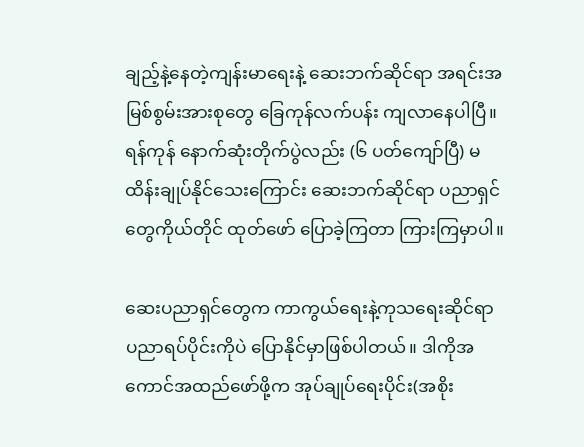ချည့်နဲ့နေတဲ့ကျန်းမာရေးနဲ့ ဆေးဘက်ဆိုင်ရာ အရင်းအမြစ်စွမ်းအားစုတွေ ခြေကုန်လက်ပန်း ကျလာနေပါပြီ။ ရန်ကုန် နောက်ဆုံးတိုက်ပွဲလည်း (၆ ပတ်ကျော်ပြီ) မထိန်းချုပ်နိုင်သေးကြောင်း ဆေးဘက်ဆိုင်ရာ ပညာရှင်တွေကိုယ်တိုင် ထုတ်ဖော် ပြောခဲ့ကြတာ ကြားကြမှာပါ။

ဆေးပညာရှင်တွေက ကာကွယ်ရေးနဲ့ကုသရေးဆိုင်ရာ ပညာရပ်ပိုင်းကိုပဲ ပြောနိုင်မှာဖြစ်ပါတယ်။ ဒါကိုအကောင်အထည်ဖော်ဖို့က အုပ်ချုပ်ရေးပိုင်း(အစိုး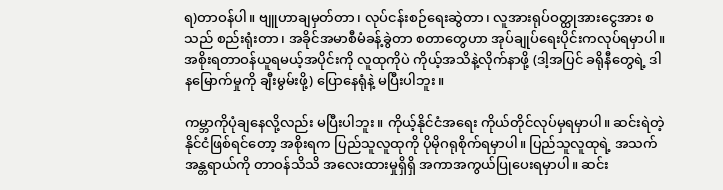ရ)တာဝန်ပါ။ ဗျူဟာချမှတ်တာ၊ လုပ်ငန်းစဉ်ရေးဆွဲတာ၊ လူအားရုပ်ဝတ္ထုအားငွေအား စသည် စည်းရုံးတာ၊ အခိုင်အမာစီမံခန့်ခွဲတာ စတာတွေဟာ အုပ်ချုပ်ရေးပိုင်းကလုပ်ရမှာပါ။ အစိုးရတာဝန်ယူရမယ့်အပိုင်းကို လူထုကိုပဲ ကိုယ့်အသိနဲ့လိုက်နာဖို့ (ဒါ့အပြင် ခရိုနီတွေရဲ့ ဒါနမြောက်မှုကို ချီးမွမ်းဖို့) ပြောနေရုံနဲ့ မပြီးပါဘူး။

ကမ္ဘာကိုပုံချနေလို့လည်း မပြီးပါဘူး။ ကိုယ့်နိုင်ငံအရေး ကိုယ်တိုင်လုပ်မှရမှာပါ။ ဆင်းရဲတဲ့နိုင်ငံဖြစ်ရင်တော့ အစိုးရက ပြည်သူလူထုကို ပိုမိုဂရုစိုက်ရမှာပါ။ ပြည်သူလူထုရဲ့ အသက်အန္တရာယ်ကို တာဝန်သိသိ အလေးထားမှုရှိရှိ အကာအကွယ်ပြုပေးရမှာပါ။ ဆင်း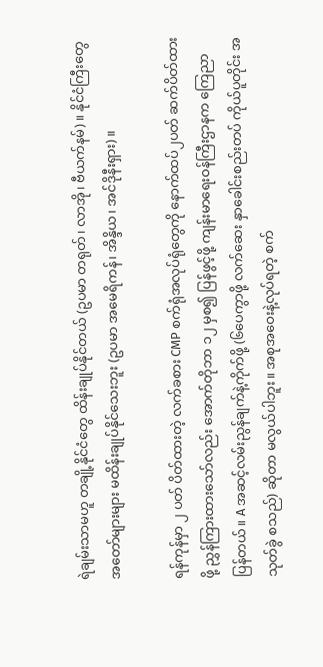ရဲချမ်းသာမဟူ တချို့နိုင်ငံတွေ ထိန်းချုပ်နိုင်တယ် (ဥပမာ တရုတ်၊ လာအို၊ ဗီယက်နမ်)။ နိုင်ငံကြီးတွေအတော်များများ မထိန်းချုပ်နိုင်သေးဘူး (ဥပမာ အမေရိကန်၊ အိန္ဒိယ၊ အင်ဒိုနီးရှား)။

ရန်ကုန်မှာ ၂ ပတ် ပိတ်ထားတဲ့ လက်ခစား CMP စက်ရုံအလုပ်ရုံတွေကို နောက်ထပ်၂ပတ် ဆက်ပိတ်ထားဖို့ ညွှန်ကြားထားသော်လည်း အောက်တိုဘာ ၁၂ မှစ၍ ပြန်ဖွင့်ဖို့ ကျန်းမာရေးဝန်ကြီးဌာနက ကြေညာပြန်တယ်။ A အဆင့်လမ်းညွန်ချက်နဲ့ကိုက်ဖို့ (၆ပေကွာဖို့ လက်ဆေး နှာခေါင်းစည်းတပ် ကိုယ်ပူတိုင်း အသုတ်ခွဲ စသည်) ဆိုတာ မလွယ်ပါဘူး။ အစုအဝေးနဲ့လုပ်ရတဲ့ စက်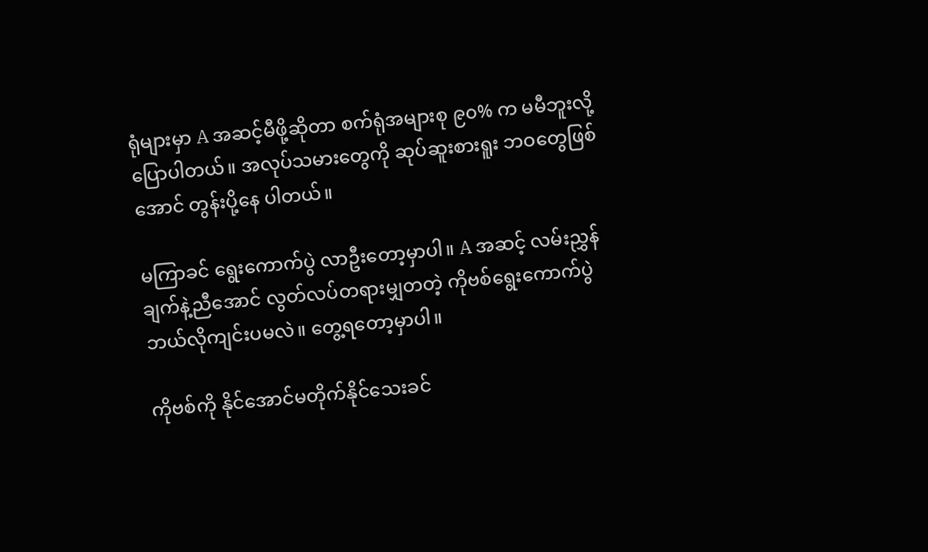ရုံများမှာ A အဆင့်မီဖို့ဆိုတာ စက်ရုံအများစု ၉၀% က မမီဘူးလို့ပြောပါတယ်။ အလုပ်သမားတွေကို ဆုပ်ဆူးစားရူး ဘဝတွေဖြစ်အောင် တွန်းပို့နေ ပါတယ်။

မကြာခင် ရွေးကောက်ပွဲ လာဦးတော့မှာပါ။ A အဆင့် လမ်းညွှန်ချက်နဲ့ညီအောင် လွတ်လပ်တရားမျှတတဲ့ ကိုဗစ်ရွေးကောက်ပွဲ ဘယ်လိုကျင်းပမလဲ။ တွေ့ရတော့မှာပါ။

ကိုဗစ်ကို နိုင်အောင်မတိုက်နိုင်သေးခင်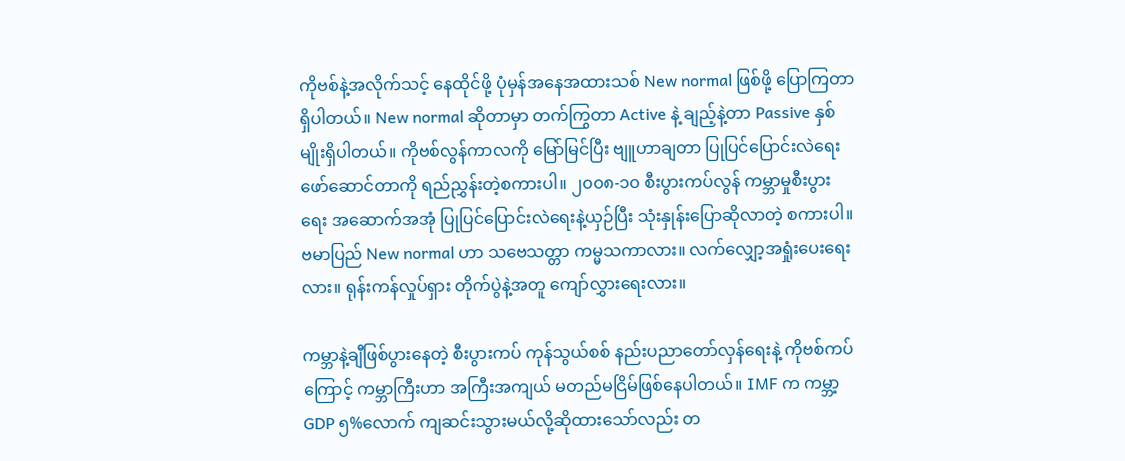ကိုဗစ်နဲ့အလိုက်သင့် နေထိုင်ဖို့ ပုံမှန်အနေအထားသစ် New normal ဖြစ်ဖို့ ပြောကြတာ ရှိပါတယ်။ New normal ဆိုတာမှာ တက်ကြွတာ Active နဲ့ ချည့်နဲ့တာ Passive နှစ်မျိုးရှိပါတယ်။ ကိုဗစ်လွန်ကာလကို မြော်မြင်ပြီး ဗျူဟာချတာ ပြုပြင်ပြောင်းလဲရေးဖော်ဆောင်တာကို ရည်ညွှန်းတဲ့စကားပါ။ ၂၀၀၈-၁၀ စီးပွားကပ်လွန် ကမ္ဘာမှုစီးပွားရေး အဆောက်အအုံ ပြုပြင်ပြောင်းလဲရေးနဲ့ယှဉ်ပြီး သုံးနှုန်းပြောဆိုလာတဲ့ စကားပါ။ ဗမာပြည် New normal ဟာ သဗေသတ္တာ ကမ္မသကာလား။ လက်လျှော့အရှုံးပေးရေးလား။ ရုန်းကန်လှုပ်ရှား တိုက်ပွဲနဲ့အတူ ကျော်လွှားရေးလား။

ကမ္ဘာနဲ့ချီဖြစ်ပွားနေတဲ့ စီးပွားကပ် ကုန်သွယ်စစ် နည်းပညာတော်လှန်ရေးနဲ့ ကိုဗစ်ကပ်ကြောင့် ကမ္ဘာကြီးဟာ အကြီးအကျယ် မတည်မငြိမ်ဖြစ်နေပါတယ်။ IMF က ကမ္ဘာ့ GDP ၅%လောက် ကျဆင်းသွားမယ်လို့ဆိုထားသော်လည်း တ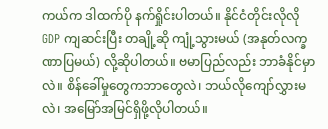ကယ်က ဒါထက်ပို နက်ရှိုင်းပါတယ်။ နိုင်ငံတိုင်းလိုလို GDP ကျဆင်းပြီး တချို့ဆို ကျုံ့သွားမယ် (အနုတ်လက္ခဏာပြမယ်) လို့ဆိုပါတယ်။ ဗမာပြည်လည်း ဘာခံနိုင်မှာလဲ။ စိန်ခေါ်မှုတွေကဘာတွေလဲ၊ ဘယ်လိုကျော်လွှားမလဲ၊ အမြော်အမြင်ရှိဖို့လိုပါတယ်။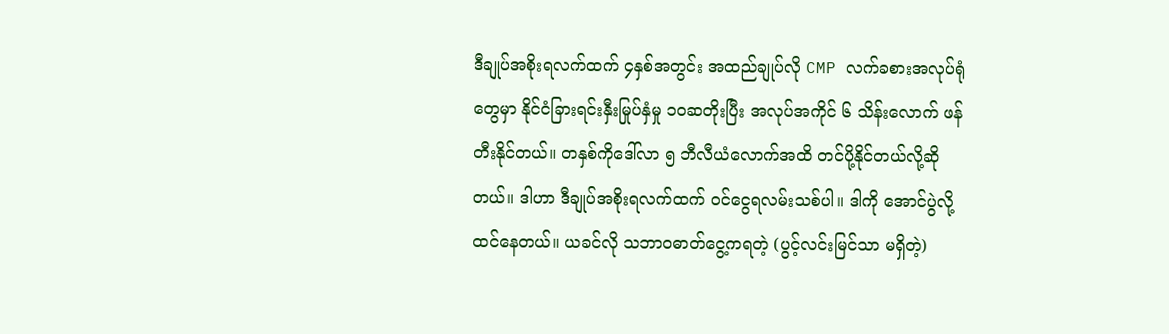ဒီချုပ်အစိုးရလက်ထက် ၄နှစ်အတွင်း အထည်ချုပ်လို CMP လက်ခစားအလုပ်ရုံတွေမှာ နိုင်ငံခြားရင်းနှီးမြုပ်နှံမှု ၁၀ဆတိုးပြီး အလုပ်အကိုင် ၆ သိန်းလောက် ဖန်တီးနိုင်တယ်။ တနှစ်ကိုဒေါ်လာ ၅ ဘီလီယံလောက်အထိ တင်ပို့နိုင်တယ်လို့ဆိုတယ်။ ဒါဟာ ဒီချုပ်အစိုးရလက်ထက် ဝင်ငွေရလမ်းသစ်ပါ။ ဒါကို အောင်ပွဲလို့ထင်နေတယ်။ ယခင်လို သဘာဝဓာတ်ငွေ့ကရတဲ့ (ပွင့်လင်းမြင်သာ မရှိတဲ့)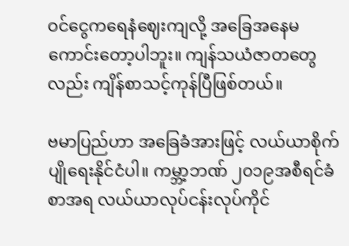ဝင်ငွေကရေနံဈေးကျလို့ အခြေအနေမကောင်းတော့ပါဘူး။ ကျန်သယံဇာတတွေလည်း ကျိန်စာသင့်ကုန်ပြီဖြစ်တယ်။

ဗမာပြည်ဟာ အခြေခံအားဖြင့် လယ်ယာစိုက်ပျိုရေးနိုင်ငံပါ။ ကမ္ဘာ့ဘဏ် ၂၀၁၉အစီရင်ခံစာအရ လယ်ယာလုပ်ငန်းလုပ်ကိုင်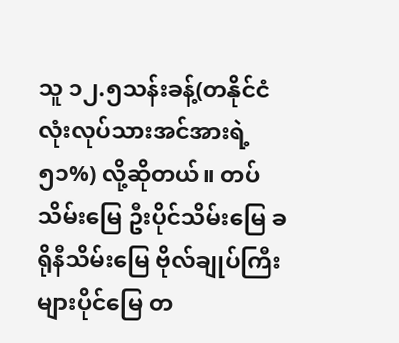သူ ၁၂.၅သန်းခန့်(တနိုင်ငံလုံးလုပ်သားအင်အားရဲ့ ၅၁%) လို့ဆိုတယ်။ တပ်သိမ်းမြေ ဦးပိုင်သိမ်းမြေ ခရိုနီသိမ်းမြေ ဗိုလ်ချုပ်ကြီးများပိုင်မြေ တ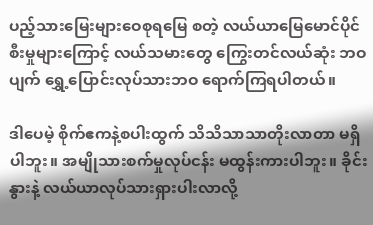ပည့်သားမြေးများဝေစုရမြေ စတဲ့ လယ်ယာမြေမောင်ပိုင်စီးမှုများကြောင့် လယ်သမားတွေ ကြွေးတင်လယ်ဆုံး ဘဝပျက် ရွှေ့ပြောင်းလုပ်သားဘဝ ရောက်ကြရပါတယ်။

ဒါပေမဲ့ စိုက်ဧကနဲ့စပါးထွက် သိသိသာသာတိုးလာတာ မရှိပါဘူး။ အမျိုသားစက်မှုလုပ်ငန်း မထွန်းကားပါဘူး။ ခိုင်းနွားနဲ့ လယ်ယာလုပ်သားရှားပါးလာလို့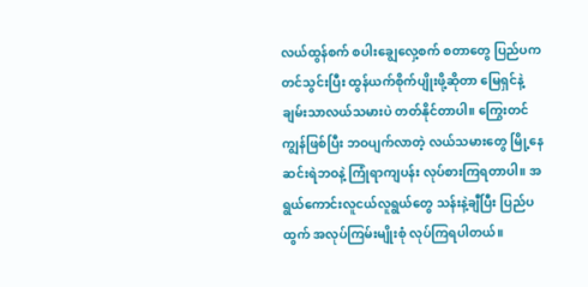လယ်ထွန်စက် စပါးချွေလှေ့စက် စတာတွေ ပြည်ပကတင်သွင်းပြီး ထွန်ယက်စိုက်ပျိုးဖို့ဆိုတာ မြေရှင်နဲ့ချမ်းသာလယ်သမားပဲ တတ်နိုင်တာပါ။ ကြွေးတင်ကျွန်ဖြစ်ပြီး ဘဝပျက်လာတဲ့ လယ်သမားတွေ မြို့နေဆင်းရဲဘဝနဲ့ ကြုံရာကျပန်း လုပ်စားကြရတာပါ။ အရွယ်ကောင်းလူငယ်လူရွယ်တွေ သန်းနဲ့ချီပြီး ပြည်ပထွက် အလုပ်ကြမ်းမျိုးစုံ လုပ်ကြရပါတယ်။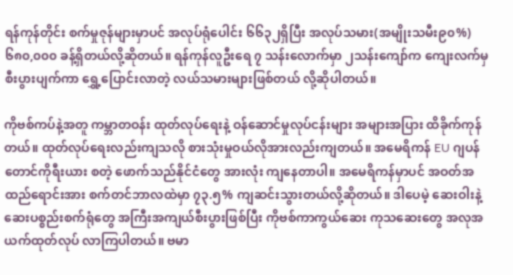ရန်ကုန်တိုင်း စက်မှုဇုန်များမှာပင် အလုပ်ရုံပေါင်း ၆၆၃၂ရှိပြီး အလုပ်သမား(အမျိုးသမီး၉၀%) ၆၈၀,၀၀၀ ခန့်ရှိတယ်လို့ဆိုတယ်။ ရန်ကုန်လူဦးရေ ၇ သန်းလောက်မှာ ၂သန်းကျော်က ကျေးလက်မှ စီးပွားပျက်ကာ ရွှေ့ပြောင်းလာတဲ့ လယ်သမားများဖြစ်တယ် လို့ဆိုပါတယ်။

ကိုဗစ်ကပ်နဲ့အတူ ကမ္ဘာတဝန်း ထုတ်လုပ်ရေးနဲ့ ဝန်ဆောင်မှုလုပ်ငန်းများ အများအပြား ထိခိုက်ကုန်တယ်။ ထုတ်လုပ်ရေးလည်းကျသလို စားသုံးမှုဝယ်လိုအားလည်းကျတယ်။ အမေရိကန် EU ဂျပန် တောင်ကိုရီးယား စတဲ့ ဖောက်သည်နိုင်ငံတွေ အားလုံး ကျနေတာပါ။ အမေရိကန်မှာပင် အဝတ်အထည်ရောင်းအား စက်တင်ဘာလထဲမှာ ၇၃.၅% ကျဆင်းသွားတယ်လို့ဆိုတယ်။ ဒါပေမဲ့ ဆေးဝါးနဲ့ ဆေးပစ္စည်းစက်ရုံတွေ အကြီးအကျယ်စီးပွားဖြစ်ပြီး ကိုဗစ်ကာကွယ်ဆေး ကုသဆေးတွေ အလုအယက်ထုတ်လုပ် လာကြပါတယ်။ ဗမာ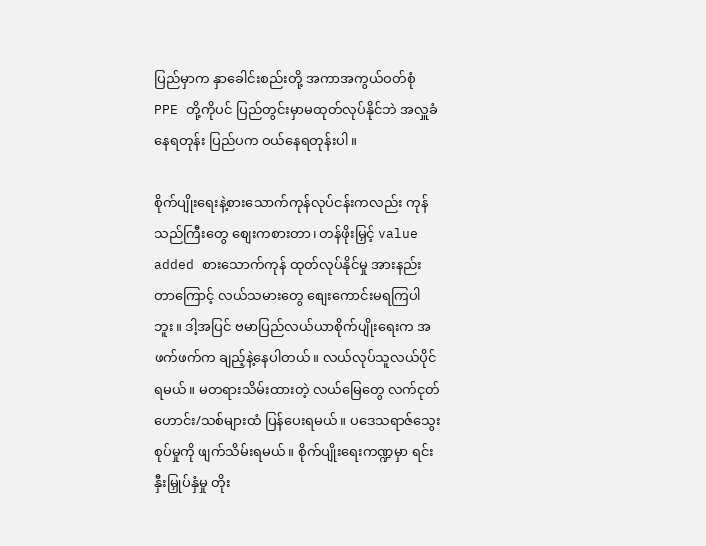ပြည်မှာက နှာခေါင်းစည်းတို့ အကာအကွယ်ဝတ်စုံ PPE တို့ကိုပင် ပြည်တွင်းမှာမထုတ်လုပ်နိုင်ဘဲ အလှူခံနေရတုန်း ပြည်ပက ဝယ်နေရတုန်းပါ။

စိုက်ပျိုးရေးနဲ့စားသောက်ကုန်လုပ်ငန်းကလည်း ကုန်သည်ကြီးတွေ စျေးကစားတာ၊ တန်ဖိုးမြှင့် value added စားသောက်ကုန် ထုတ်လုပ်နိုင်မှု အားနည်းတာကြောင့် လယ်သမားတွေ စျေးကောင်းမရကြပါဘူး။ ဒါ့အပြင် ဗမာပြည်လယ်ယာစိုက်ပျိုးရေးက အဖက်ဖက်က ချည့်နဲ့နေပါတယ်။ လယ်လုပ်သူလယ်ပိုင်ရမယ်။ မတရားသိမ်းထားတဲ့ လယ်မြေတွေ လက်ငုတ်ဟောင်း/သစ်များထံ ပြန်ပေးရမယ်။ ပဒေသရာဇ်သွေးစုပ်မှုကို ဖျက်သိမ်းရမယ်။ စိုက်ပျိုးရေးကဏ္ဍမှာ ရင်းနှီးမြှုပ်နှံမှု တိုး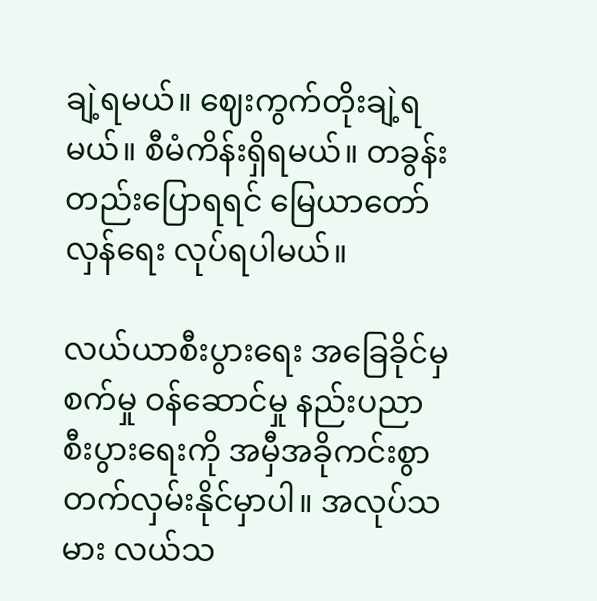ချဲ့ရမယ်။ ဈေးကွက်တိုးချဲ့ရမယ်။ စီမံကိန်းရှိရမယ်။ တခွန်းတည်းပြောရရင် မြေယာတော်လှန်ရေး လုပ်ရပါမယ်။

လယ်ယာစီးပွားရေး အခြေခိုင်မှ စက်မှု ဝန်ဆောင်မှု နည်းပညာ စီးပွားရေးကို အမှီအခိုကင်းစွာ တက်လှမ်းနိုင်မှာပါ။ အလုပ်သမား လယ်သ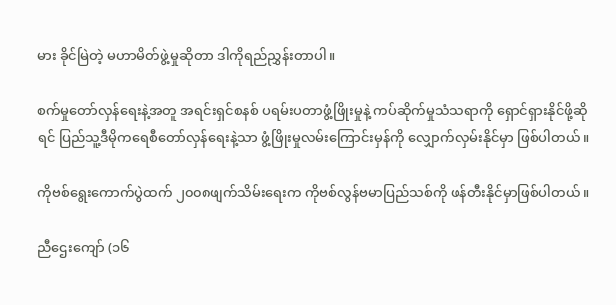မား ခိုင်မြဲတဲ့ မဟာမိတ်ဖွဲ့မှုဆိုတာ ဒါကိုရည်ညွှန်းတာပါ။

စက်မှုတော်လှန်ရေးနဲ့အတူ အရင်းရှင်စနစ် ပရမ်းပတာဖွံ့ဖြိုးမှုနဲ့ ကပ်ဆိုက်မှုသံသရာကို ရှောင်ရှားနိုင်ဖို့ဆိုရင် ပြည်သူ့ဒီမိုကရေစီတော်လှန်ရေးနဲ့သာ ဖွံ့ဖြိုးမှုလမ်းကြောင်းမှန်ကို လျှောက်လှမ်းနိုင်မှာ ဖြစ်ပါတယ်။

ကိုဗစ်ရွေးကောက်ပွဲထက် ၂၀၀၈ဖျက်သိမ်းရေးက ကိုဗစ်လွန်ဗမာပြည်သစ်ကို ဖန်တီးနိုင်မှာဖြစ်ပါတယ်။

ညီဌေးကျော် (၁၆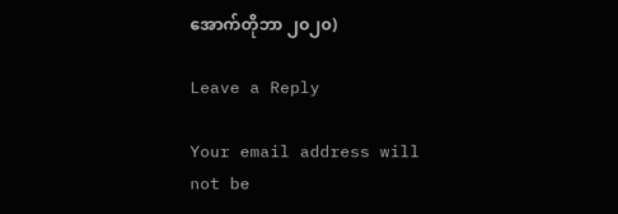အောက်တိုဘာ ၂၀၂၀)

Leave a Reply

Your email address will not be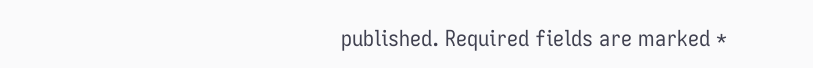published. Required fields are marked *